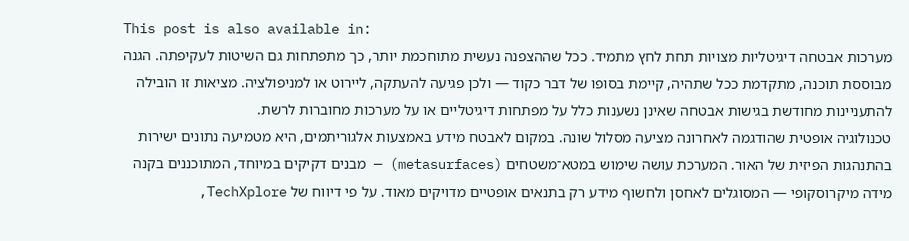This post is also available in:
מערכות אבטחה דיגיטליות מצויות תחת לחץ מתמיד. ככל שההצפנה נעשית מתוחכמת יותר, כך מתפתחות גם השיטות לעקיפתה. הגנה מבוססת תוכנה, מתקדמת ככל שתהיה, קיימת בסופו של דבר כקוד — ולכן פגיעה להעתקה, ליירוט או למניפולציה. מציאות זו הובילה להתעניינות מחודשת בגישות אבטחה שאינן נשענות כלל על מפתחות דיגיטליים או על מערכות מחוברות לרשת.
טכנולוגיה אופטית שהודגמה לאחרונה מציעה מסלול שונה. במקום לאבטח מידע באמצעות אלגוריתמים, היא מטמיעה נתונים ישירות בהתנהגות הפיזית של האור. המערכת עושה שימוש במטא־משטחים (metasurfaces) — מבנים דקיקים במיוחד, המתוכננים בקנה מידה מיקרוסקופי — המסוגלים לאחסן ולחשוף מידע רק בתנאים אופטיים מדויקים מאוד. על פי דיווח של TechXplore,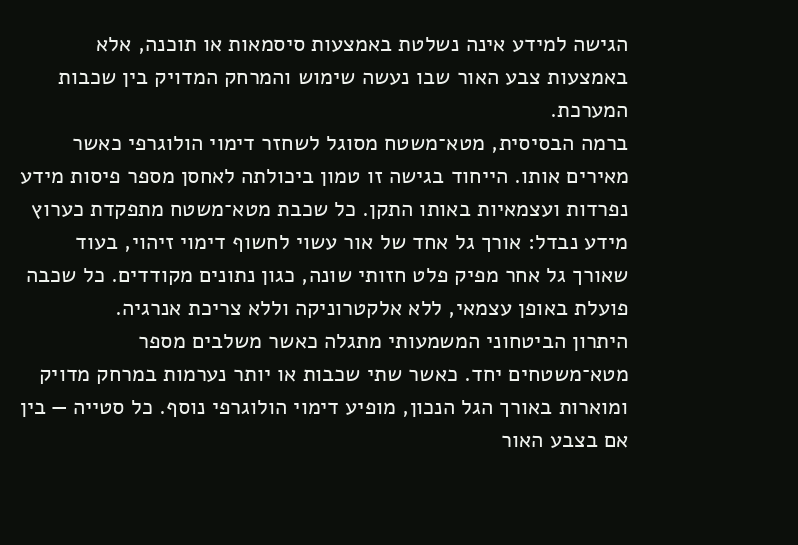הגישה למידע אינה נשלטת באמצעות סיסמאות או תוכנה, אלא באמצעות צבע האור שבו נעשה שימוש והמרחק המדויק בין שכבות המערכת.
ברמה הבסיסית, מטא־משטח מסוגל לשחזר דימוי הולוגרפי כאשר מאירים אותו. הייחוד בגישה זו טמון ביכולתה לאחסן מספר פיסות מידע נפרדות ועצמאיות באותו התקן. כל שכבת מטא־משטח מתפקדת כערוץ מידע נבדל: אורך גל אחד של אור עשוי לחשוף דימוי זיהוי, בעוד שאורך גל אחר מפיק פלט חזותי שונה, כגון נתונים מקודדים. כל שכבה פועלת באופן עצמאי, ללא אלקטרוניקה וללא צריכת אנרגיה.
היתרון הביטחוני המשמעותי מתגלה כאשר משלבים מספר מטא־משטחים יחד. כאשר שתי שכבות או יותר נערמות במרחק מדויק ומוארות באורך הגל הנכון, מופיע דימוי הולוגרפי נוסף. כל סטייה — בין אם בצבע האור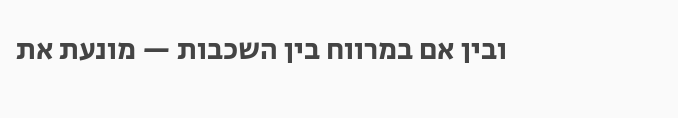ובין אם במרווח בין השכבות — מונעת את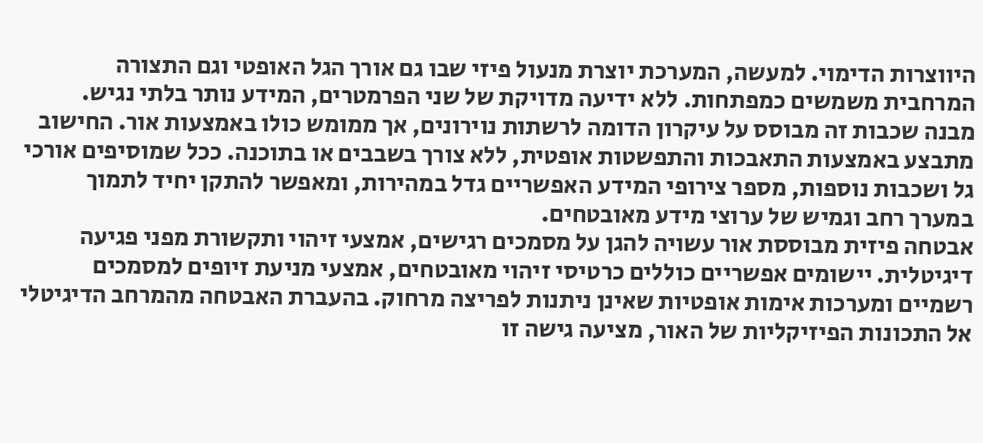היווצרות הדימוי. למעשה, המערכת יוצרת מנעול פיזי שבו גם אורך הגל האופטי וגם התצורה המרחבית משמשים כמפתחות. ללא ידיעה מדויקת של שני הפרמטרים, המידע נותר בלתי נגיש.
מבנה שכבות זה מבוסס על עיקרון הדומה לרשתות נוירונים, אך ממומש כולו באמצעות אור. החישוב מתבצע באמצעות התאבכות והתפשטות אופטית, ללא צורך בשבבים או בתוכנה. ככל שמוסיפים אורכי גל ושכבות נוספות, מספר צירופי המידע האפשריים גדל במהירות, ומאפשר להתקן יחיד לתמוך במערך רחב וגמיש של ערוצי מידע מאובטחים.
אבטחה פיזית מבוססת אור עשויה להגן על מסמכים רגישים, אמצעי זיהוי ותקשורת מפני פגיעה דיגיטלית. יישומים אפשריים כוללים כרטיסי זיהוי מאובטחים, אמצעי מניעת זיופים למסמכים רשמיים ומערכות אימות אופטיות שאינן ניתנות לפריצה מרחוק. בהעברת האבטחה מהמרחב הדיגיטלי אל התכונות הפיזיקליות של האור, מציעה גישה זו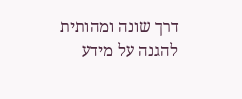דרך שונה ומהותית להגנה על מידע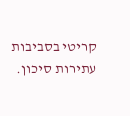קריטי בסביבות עתירות סיכון.